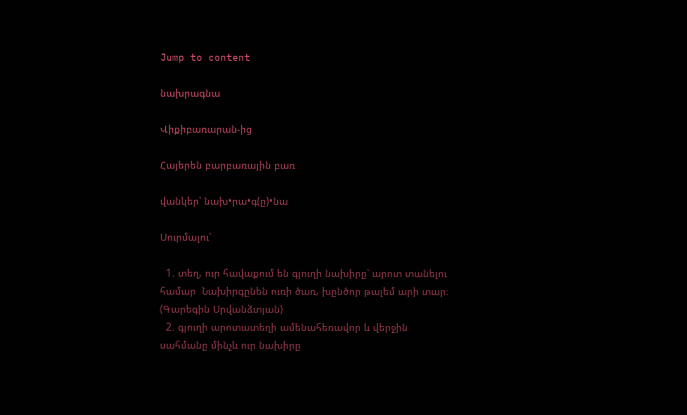Jump to content

նախրագնա

Վիքիբառարան-ից

Հայերեն բարբառային բառ

վանկեր՝ նախ•րա•գ(ը)•նա

Սուրմալու՝

  1. տեղ, ուր հավաքում են գյուղի նախիրը՝ արոտ տանելու համար  Նախիրգընեն ուռի ծառ, խընծոր թալեմ արի տար։ (Գարեգին Սրվանձտյան)
  2. գյուղի արոտատեղի ամենահեռավոր և վերջին սահմանը մինչև ուր նախիրը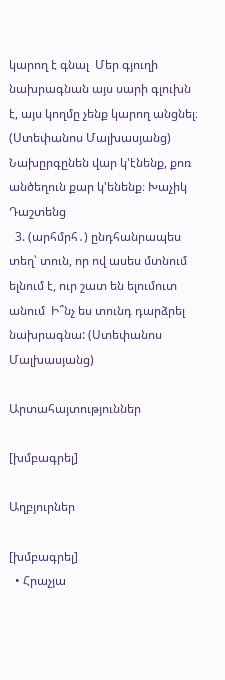կարող է գնալ  Մեր գյուղի նախրագնան այս սարի գլուխն է, այս կողմը չենք կարող անցնել։ (Ստեփանոս Մալխասյանց)  Նախըրգընեն վար կ'էնենք, քոռ անծեղուն քար կ'ենենք։ Խաչիկ Դաշտենց
  3. (արհմրհ․) ընդհանրապես տեղ՝ տուն, որ ով ասես մտնում ելնում է, ուր շատ են ելումուտ անում  Ի՞նչ ես տունդ դարձրել նախրագնա: (Ստեփանոս Մալխասյանց)

Արտահայտություններ

[խմբագրել]

Աղբյուրներ

[խմբագրել]
  • Հրաչյա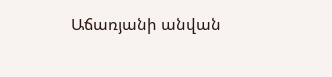Աճառյանի անվան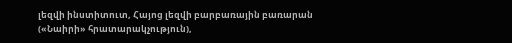լեզվի ինստիտուտ, Հայոց լեզվի բարբառային բառարան («Նաիրի» հրատարակչություն),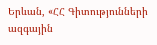Երևան, «ՀՀ Գիտությունների ազգային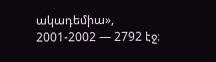ակադեմիա», 2001-2002 — 2792 էջ։